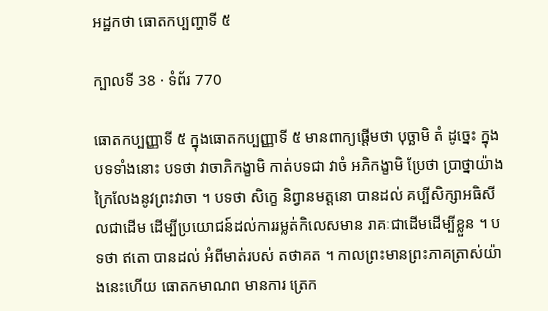អដ្ឋកថា ធោតកប្បញ្ហាទី ៥

ក្បាលទី 38 · ទំព័រ 770

ធោតកប្បញ្ញាទី ៥ ក្នុងធោតកប្បញ្ញាទី ៥ មានពាក្យផ្តើមថា បុច្ឆាមិ តំ ដូច្នេះ ក្នុងបទទាំងនោះ បទថា វាចាភិកង្ខាមិ កាត់បទជា វាចំ អភិកង្ខាមិ ប្រែថា ប្រាថ្នាយ៉ាងក្រៃលែងនូវព្រះវាចា ។ បទថា សិក្ខេ និព្វានមត្តនោ បានដល់ គប្បីសិក្សាអធិសីលជាដើម ដើម្បីប្រយោជន៍ដល់ការរម្លត់កិលេសមាន រាគៈជាដើមដើម្បីខ្លួន ។ បទថា ឥតោ បានដល់ អំពីមាត់របស់ តថាគត ។ កាលព្រះមានព្រះភាគត្រាស់យ៉ាងនេះហើយ ធោតកមាណព មានការ ត្រេក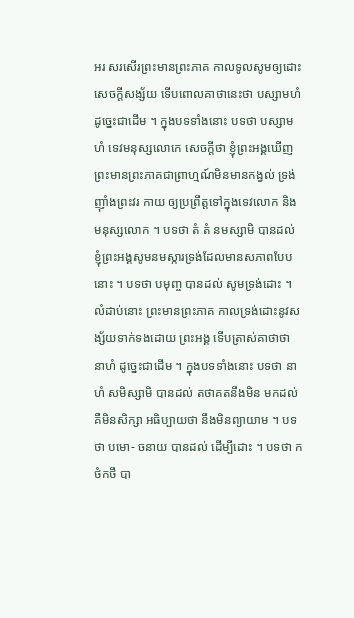អរ សរសើរព្រះមានព្រះភាគ កាលទូលសូមឲ្យដោះសេចក្តីសង្ស័យ ទើបពោលគាថានេះថា បស្សាមហំ ដូច្នេះជាដើម ។ ក្នុងបទទាំងនោះ បទថា បស្សាមហំ ទេវមនុស្សលោកេ សេចក្តីថា ខ្ញុំព្រះអង្គឃើញព្រះមានព្រះភាគជាព្រាហ្មណ៍មិនមានកង្វល់ ទ្រង់ញ៉ាំងព្រះវរ កាយ ឲ្យប្រព្រឹត្តទៅក្នុងទេវលោក និងមនុស្សលោក ។ បទថា តំ តំ នមស្សាមិ បានដល់ ខ្ញុំព្រះអង្គសូមនមស្ការទ្រង់ដែលមានសភាពបែបនោះ ។ បទថា បមុញ្ច បានដល់ សូមទ្រង់ដោះ ។ លំដាប់នោះ ព្រះមានព្រះភាគ កាលទ្រង់ដោះនូវសង្ស័យទាក់ទងដោយ ព្រះអង្គ ទើបត្រាស់គាថាថា នាហំ ដូច្នេះជាដើម ។ ក្នុងបទទាំងនោះ បទថា នាហំ សមិស្សាមិ បានដល់ តថាគតនឹងមិន មកដល់ គឺមិនសិក្សា អធិប្បាយថា នឹងមិនព្យាយាម ។ បទថា បមោ- ចនាយ បានដល់ ដើម្បីដោះ ។ បទថា កថំកថឹ បា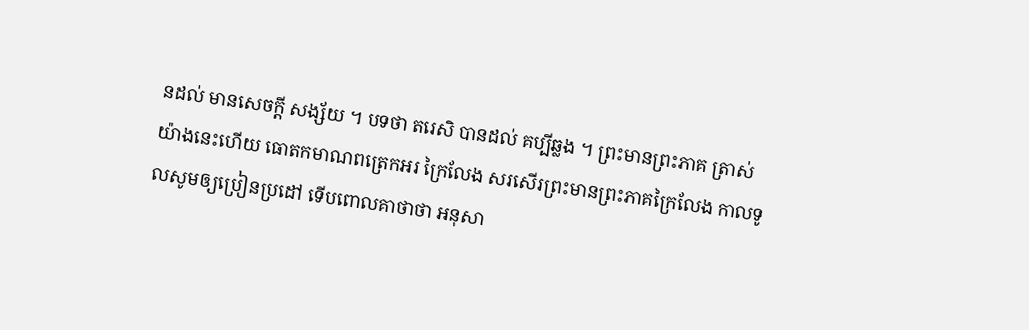នដល់ មានសេចក្តី សង្ស័យ ។ បទថា តរេសិ បានដល់ គប្បីឆ្លង ។ ព្រះមានព្រះភាគ ត្រាស់យ៉ាងនេះហើយ ធោតកមាណពត្រេកអរ ក្រៃលែង សរសើរព្រះមានព្រះភាគក្រៃលែង កាលទូលសូមឲ្យប្រៀនប្រដៅ ទើបពោលគាថាថា អនុសា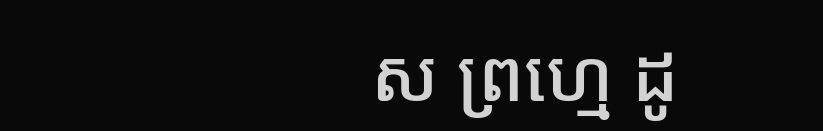ស ព្រហ្មេ ដូ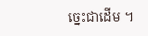ច្នេះជាដើម ។